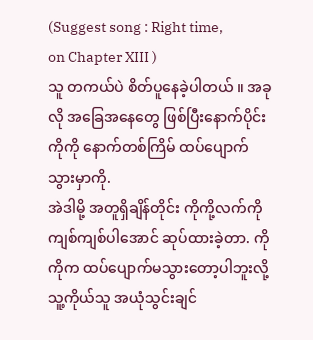(Suggest song : Right time,
on Chapter XIII )
သူ တကယ်ပဲ စိတ်ပူနေခဲ့ပါတယ် ။ အခုလို အခြေအနေတွေ ဖြစ်ပြီးနောက်ပိုင်း ကိုကို နောက်တစ်ကြိမ် ထပ်ပျောက်သွားမှာကို.
အဲဒါမို့ အတူရှိချိန်တိုင်း ကိုကို့လက်ကို ကျစ်ကျစ်ပါအောင် ဆုပ်ထားခဲ့တာ. ကိုကိုက ထပ်ပျောက်မသွားတော့ပါဘူးလို့ သူ့ကိုယ်သူ အယုံသွင်းချင်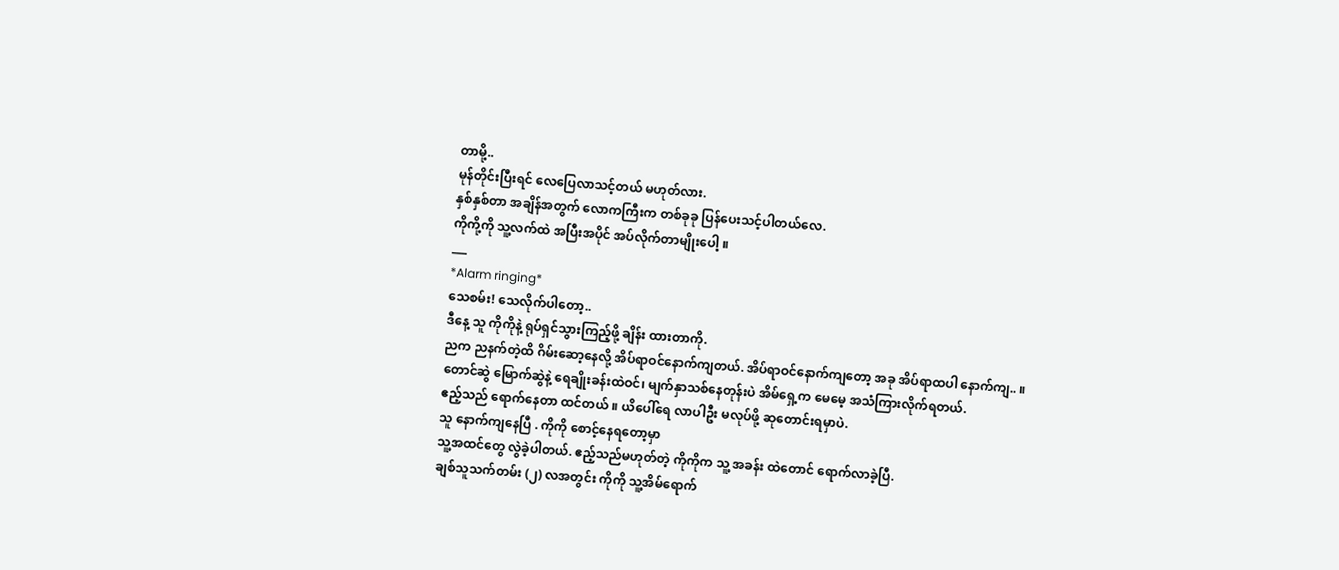တာမို့..
မုန်တိုင်းပြီးရင် လေပြေလာသင့်တယ် မဟုတ်လား.
နှစ်နှစ်တာ အချိန်အတွက် လောကကြီးက တစ်ခုခု ပြန်ပေးသင့်ပါတယ်လေ.
ကိုကို့ကို သူ့လက်ထဲ အပြီးအပိုင် အပ်လိုက်တာမျိုးပေါ့ ။
___
*Alarm ringing*
သေစမ်း! သေလိုက်ပါတော့..
ဒီနေ့ သူ ကိုကိုနဲ့ ရုပ်ရှင်သွားကြည့်ဖို့ ချိန်း ထားတာကို.
ညက ညနက်တဲ့ထိ ဂိမ်းဆော့နေလို့ အိပ်ရာဝင်နောက်ကျတယ်. အိပ်ရာဝင်နောက်ကျတော့ အခု အိပ်ရာထပါ နောက်ကျ.. ။
တောင်ဆွဲ မြောက်ဆွဲနဲ့ ရေချိုးခန်းထဲဝင်၊ မျက်နှာသစ်နေတုန်းပဲ အိမ်ရှေ့က မေမေ့ အသံကြားလိုက်ရတယ်.
ဧည့်သည် ရောက်နေတာ ထင်တယ် ။ ယိပေါ်ရေ လာပါဦး မလုပ်ဖို့ ဆုတောင်းရမှာပဲ.
သူ နောက်ကျနေပြီ . ကိုကို စောင့်နေရတော့မှာ
သူ့အထင်တွေ လွဲခဲ့ပါတယ်. ဧည့်သည်မဟုတ်တဲ့ ကိုကိုက သူ့ အခန်း ထဲတောင် ရောက်လာခဲ့ပြီ.
ချစ်သူသက်တမ်း (၂) လအတွင်း ကိုကို သူ့အိမ်ရောက်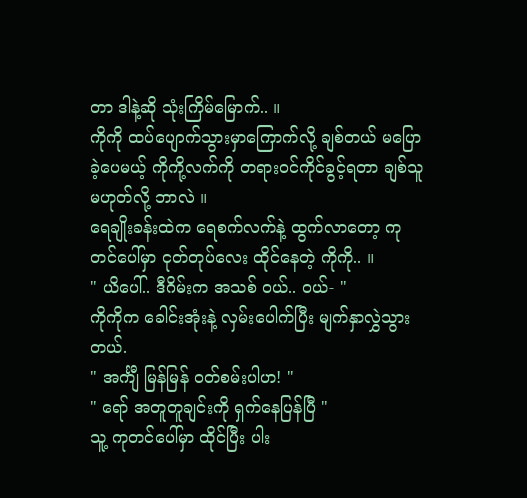တာ ဒါနဲ့ဆို သုံးကြိမ်မြောက်.. ။
ကိုကို ထပ်ပျောက်သွားမှာကြောက်လို့ ချစ်တယ် မပြောခဲ့ပေမယ့် ကိုကို့လက်ကို တရားဝင်ကိုင်ခွင့်ရတာ ချစ်သူမဟုတ်လို့ ဘာလဲ ။
ရေချိုးခန်းထဲက ရေစက်လက်နဲ့ ထွက်လာတော့ ကုတင်ပေါ်မှာ ငုတ်တုပ်လေး ထိုင်နေတဲ့ ကိုကို.. ။
" ယိပေါ်.. ဒီဂိမ်းက အသစ် ဝယ်.. ဝယ်- "
ကိုကိုက ခေါင်းအုံးနဲ့ လှမ်းပေါက်ပြီး မျက်နှာလွှဲသွားတယ်.
" အင်္ကျီ မြန်မြန် ဝတ်စမ်းပါဟ! "
" ရော် အတူတူချင်းကို ရှက်နေပြန်ပြီ "
သူ့ ကုတင်ပေါ်မှာ ထိုင်ပြီး ပါး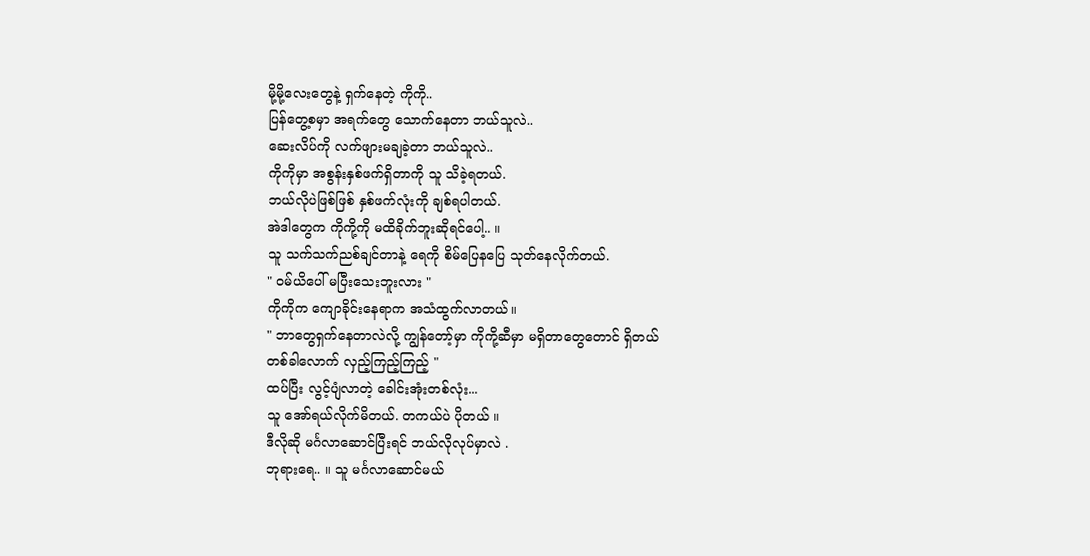မို့မို့လေးတွေနဲ့ ရှက်နေတဲ့ ကိုကို..
ပြန်တွေ့စမှာ အရက်တွေ သောက်နေတာ ဘယ်သူလဲ..
ဆေးလိပ်ကို လက်ဖျားမချခဲ့တာ ဘယ်သူလဲ..
ကိုကိုမှာ အစွန်းနှစ်ဖက်ရှိတာကို သူ သိခဲ့ရတယ်.
ဘယ်လိုပဲဖြစ်ဖြစ် နှစ်ဖက်လုံးကို ချစ်ရပါတယ်.
အဲဒါတွေက ကိုကို့ကို မထိခိုက်ဘူးဆိုရင်ပေါ့.. ။
သူ သက်သက်ညစ်ချင်တာနဲ့ ရေကို စိမ်ပြေနပြေ သုတ်နေလိုက်တယ်.
" ဝမ်ယိပေါ် မပြီးသေးဘူးလား "
ကိုကိုက ကျောခိုင်းနေရာက အသံထွက်လာတယ်။
" ဘာတွေရှက်နေတာလဲလို့ ကျွန်တော့်မှာ ကိုကို့ဆီမှာ မရှိတာတွေတောင် ရှိတယ်
တစ်ခါလောက် လှည့်ကြည့်ကြည့် "
ထပ်ပြီး လွင့်ပျံလာတဲ့ ခေါင်းအုံးတစ်လုံး...
သူ အော်ရယ်လိုက်မိတယ်. တကယ်ပဲ ပိုတယ် ။
ဒီလိုဆို မင်္ဂလာဆောင်ပြီးရင် ဘယ်လိုလုပ်မှာလဲ .
ဘုရားရေ.. ။ သူ မင်္ဂလာဆောင်မယ်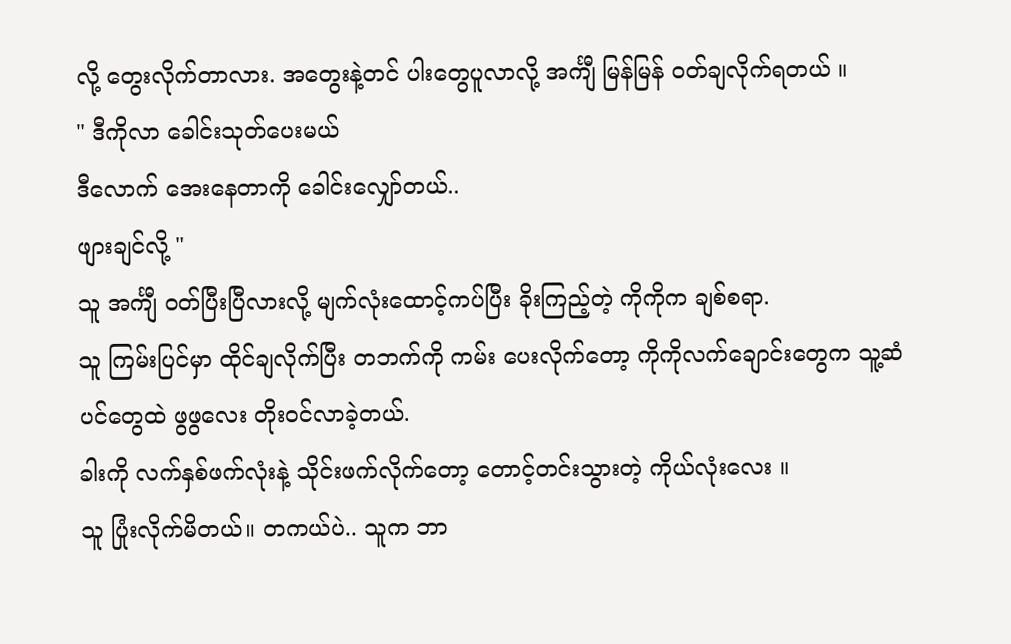လို့ တွေးလိုက်တာလား. အတွေးနဲ့တင် ပါးတွေပူလာလို့ အင်္ကျီ မြန်မြန် ဝတ်ချလိုက်ရတယ် ။
" ဒီကိုလာ ခေါင်းသုတ်ပေးမယ်
ဒီလောက် အေးနေတာကို ခေါင်းလျှော်တယ်..
ဖျားချင်လို့ "
သူ အင်္ကျီ ဝတ်ပြီးပြီလားလို့ မျက်လုံးထောင့်ကပ်ပြီး ခိုးကြည့်တဲ့ ကိုကိုက ချစ်စရာ.
သူ ကြမ်းပြင်မှာ ထိုင်ချလိုက်ပြီး တဘက်ကို ကမ်း ပေးလိုက်တော့ ကိုကိုလက်ချောင်းတွေက သူ့ဆံပင်တွေထဲ ဖွဖွလေး တိုးဝင်လာခဲ့တယ်.
ခါးကို လက်နှစ်ဖက်လုံးနဲ့ သိုင်းဖက်လိုက်တော့ တောင့်တင်းသွားတဲ့ ကိုယ်လုံးလေး ။
သူ ပြုံးလိုက်မိတယ်။ တကယ်ပဲ.. သူက ဘာ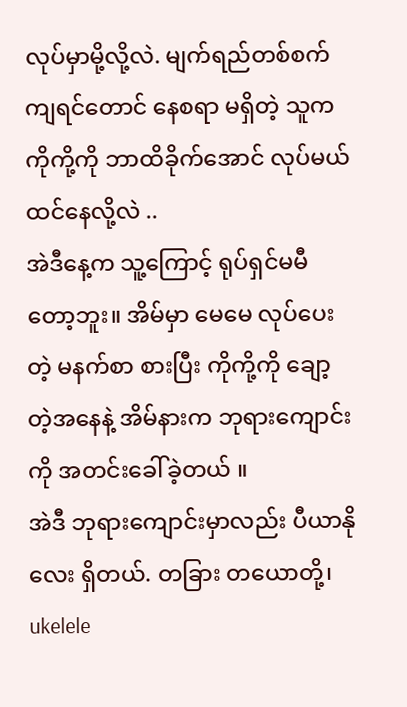လုပ်မှာမို့လို့လဲ. မျက်ရည်တစ်စက်ကျရင်တောင် နေစရာ မရှိတဲ့ သူက ကိုကို့ကို ဘာထိခိုက်အောင် လုပ်မယ် ထင်နေလို့လဲ ..
အဲဒီနေ့က သူ့ကြောင့် ရုပ်ရှင်မမီတော့ဘူး။ အိမ်မှာ မေမေ လုပ်ပေးတဲ့ မနက်စာ စားပြီး ကိုကို့ကို ချော့တဲ့အနေနဲ့ အိမ်နားက ဘုရားကျောင်းကို အတင်းခေါ်ခဲ့တယ် ။
အဲဒီ ဘုရားကျောင်းမှာလည်း ပီယာနိုလေး ရှိတယ်. တခြား တယောတို့၊ ukelele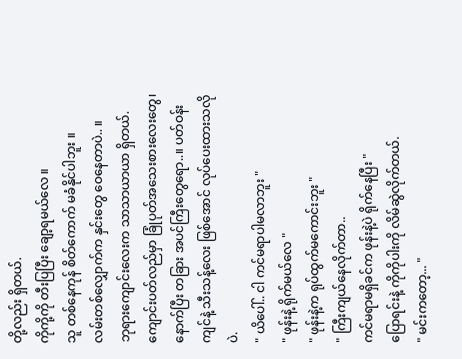တို့လည်း ရှိတယ်.
ကိုကို့ကို တီးပြပြီး ချော့ရမယ်လေ ။
သူ တစ်နေကုန် စိတ်ကောက် မခံနိုင်ပါဘူး ။
လမ်းတစ်လျှောက်က နှင်းတွေ ဝေနေတာပဲ.. ။
ဘုရားကျောင်းလေးက သာသာယာယာ ရှိတယ်. ကျောင်းပတ်လည်မှာ ခြုံပုတ်အသေးစားလေးတွေ၊ နောက်ပြီး တခြား အပင်ကြီးတွေရော..။ ပတ်ဝန်း ကျင်နဲ့ သီးသန့်လေး ဖြစ်အောင် လုပ်ပေးထားသလိုပဲ.
" ယိပေါ်.. ငါ ကင်မရာပါမလာဘူး "
" ဖုန်းနဲ့ ရိုက်မယ်လေ "
" ဖုန်းနဲ့က ရုပ်ထွက်မကောင်းဘူး "
" ကြီးကျယ်နေလိုက်တာ..
ကင်မရာမရှိခင်က ဖုန်းနဲ့ပဲ ရိုက်နေပြီး "
ပြောရင်းနဲ့ ကိုကိုပါးကို လိမ်ဆွဲလိုက်တယ်.
" မင်းကတော့... "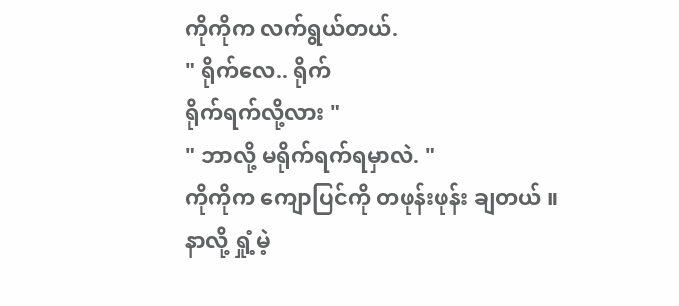ကိုကိုက လက်ရွယ်တယ်.
" ရိုက်လေ.. ရိုက်
ရိုက်ရက်လို့လား "
" ဘာလို့ မရိုက်ရက်ရမှာလဲ. "
ကိုကိုက ကျောပြင်ကို တဖုန်းဖုန်း ချတယ် ။
နာလို့ ရှုံ့မဲ့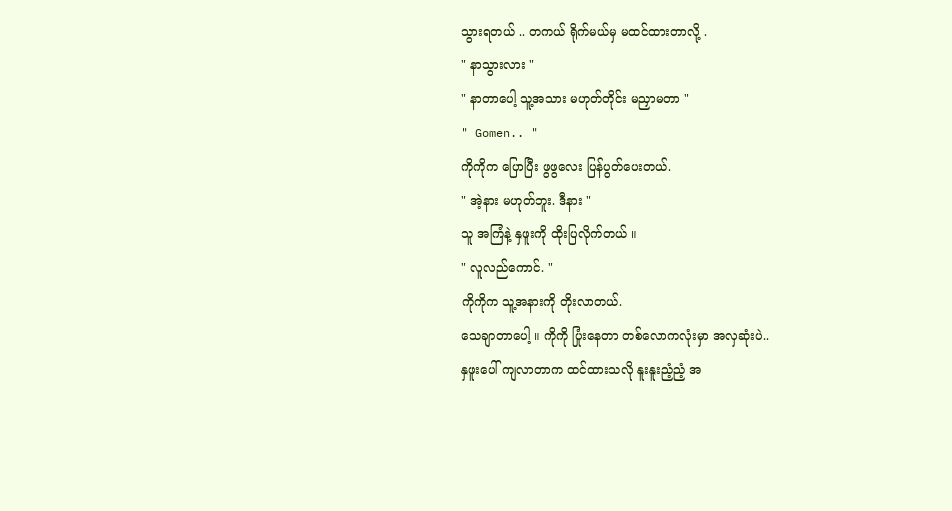သွားရတယ် .. တကယ် ရိုက်မယ်မှ မထင်ထားတာလို့ .
" နာသွားလား "
" နာတာပေါ့ သူ့အသား မဟုတ်တိုင်း မညှာမတာ "
" Gomen.. "
ကိုကိုက ပြောပြီး ဖွဖွလေး ပြန်ပွတ်ပေးတယ်.
" အဲ့နား မဟုတ်ဘူး. ဒီနား "
သူ အကြံနဲ့ နှဖူးကို ထိုးပြလိုက်တယ် ။
" လူလည်ကောင်. "
ကိုကိုက သူ့အနားကို တိုးလာတယ်.
သေချာတာပေါ့ ။ ကိုကို ပြုံးနေတာ တစ်လောကလုံးမှာ အလှဆုံးပဲ..
နှဖူးပေါ် ကျလာတာက ထင်ထားသလို နူးနူးညံ့ညံ့ အ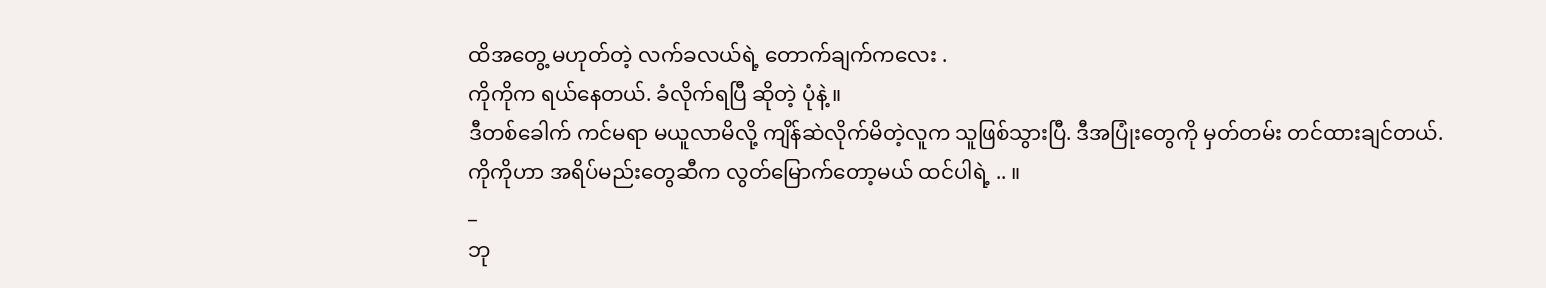ထိအတွေ့ မဟုတ်တဲ့ လက်ခလယ်ရဲ့ တောက်ချက်ကလေး .
ကိုကိုက ရယ်နေတယ်. ခံလိုက်ရပြီ ဆိုတဲ့ ပုံနဲ့ ။
ဒီတစ်ခေါက် ကင်မရာ မယူလာမိလို့ ကျိန်ဆဲလိုက်မိတဲ့လူက သူဖြစ်သွားပြီ. ဒီအပြုံးတွေကို မှတ်တမ်း တင်ထားချင်တယ်.
ကိုကိုဟာ အရိပ်မည်းတွေဆီက လွတ်မြောက်တော့မယ် ထင်ပါရဲ့ .. ။
_
ဘု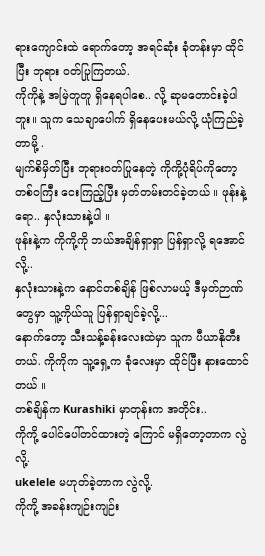ရားကျောင်းထဲ ရောက်တော့ အရင်ဆုံး ခုံတန်းမှာ ထိုင်ပြီး ဘုရား ဝတ်ပြုကြတယ်.
ကိုကိုနဲ့ အမြဲတူတူ ရှိနေရပါစေ.. လို့ ဆုမတောင်းခဲ့ပါဘူး။ သူက သေချာပေါက် ရှိနေပေးမယ်လို့ ယုံကြည်ခဲ့တာမို့ .
မျက်စိမှိတ်ပြီး ဘုရားဝတ်ပြုနေတဲ့ ကိုကို့ပုံရိပ်ကိုတော့ တစ်ဝကြီး ငေးကြည့်ပြီး မှတ်တမ်းတင်ခဲ့တယ် ။ ဖုန်းနဲ့ရော.. နှလုံးသားနဲ့ပါ ။
ဖုန်းနဲ့က ကိုကို့ကို ဘယ်အချိန်ရှာရှာ ပြန်ရှာလို့ ရအောင်လို့..
နှလုံးသားနဲ့က နောင်တစ်ချိန် ဖြစ်လာမယ့် ဒီမှတ်ဉာဏ်တွေမှာ သူ့ကိုယ်သူ ပြန်ရှာချင်ခဲ့လို့...
နောက်တော့ သီးသန့်ခန်းလေးထဲမှာ သူက ပီယာနိုတီးတယ်. ကိုကိုက သူ့ရှေ့က ခုံလေးမှာ ထိုင်ပြီး နားထောင်တယ် ။
တစ်ချိန်က Kurashiki မှာတုန်းက အတိုင်း..
ကိုကို့ ပေါင်ပေါ်တင်ထားတဲ့ ကြောင် မရှိတော့တာက လွဲလို့.
ukelele မဟုတ်ခဲ့တာက လွဲလို့.
ကိုကို့ အခန်းကျဉ်းကျဉ်း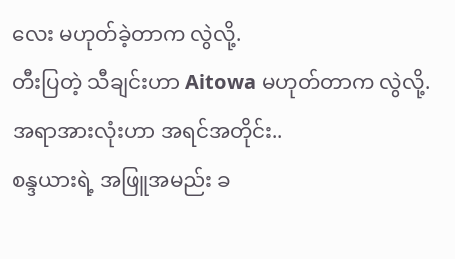လေး မဟုတ်ခဲ့တာက လွဲလို့.
တီးပြတဲ့ သီချင်းဟာ Aitowa မဟုတ်တာက လွဲလို့.
အရာအားလုံးဟာ အရင်အတိုင်း..
စန္ဒယားရဲ့ အဖြူအမည်း ခ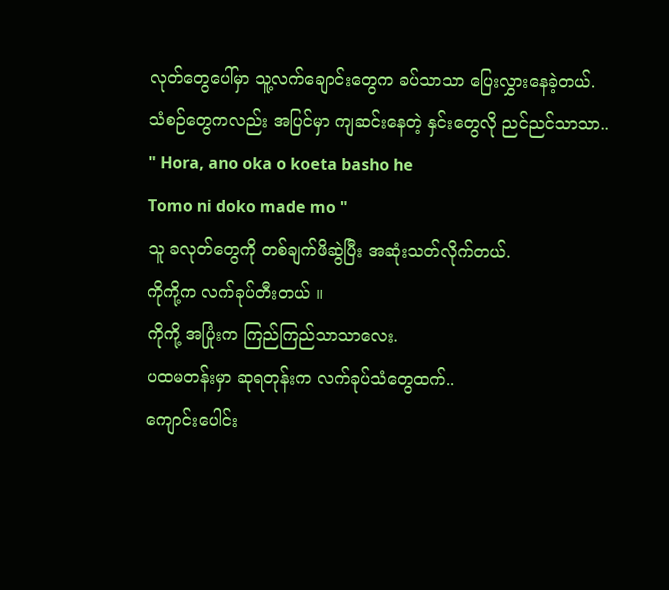လုတ်တွေပေါ်မှာ သူ့လက်ချောင်းတွေက ခပ်သာသာ ပြေးလွှားနေခဲ့တယ်.
သံစဉ်တွေကလည်း အပြင်မှာ ကျဆင်းနေတဲ့ နှင်းတွေလို ညင်ညင်သာသာ..
" Hora, ano oka o koeta basho he
Tomo ni doko made mo "
သူ ခလုတ်တွေကို တစ်ချက်ဖိဆွဲပြီး အဆုံးသတ်လိုက်တယ်.
ကိုကို့က လက်ခုပ်တီးတယ် ။
ကိုကို့ အပြုံးက ကြည်ကြည်သာသာလေး.
ပထမတန်းမှာ ဆုရတုန်းက လက်ခုပ်သံတွေထက်..
ကျောင်းပေါင်း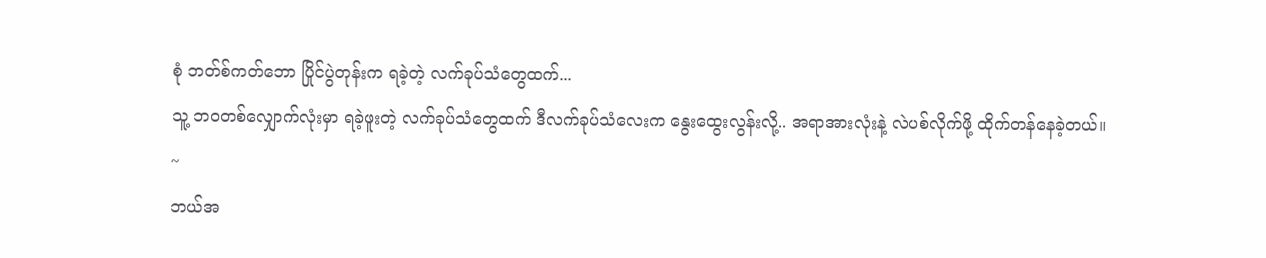စုံ ဘတ်စ်ကတ်ဘော ပြိုင်ပွဲတုန်းက ရခဲ့တဲ့ လက်ခုပ်သံတွေထက်...
သူ့ ဘဝတစ်လျှောက်လုံးမှာ ရခဲ့ဖူးတဲ့ လက်ခုပ်သံတွေထက် ဒီလက်ခုပ်သံလေးက နွေးထွေးလွန်းလို့.. အရာအားလုံးနဲ့ လဲပစ်လိုက်ဖို့ ထိုက်တန်နေခဲ့တယ်။
~
ဘယ်အ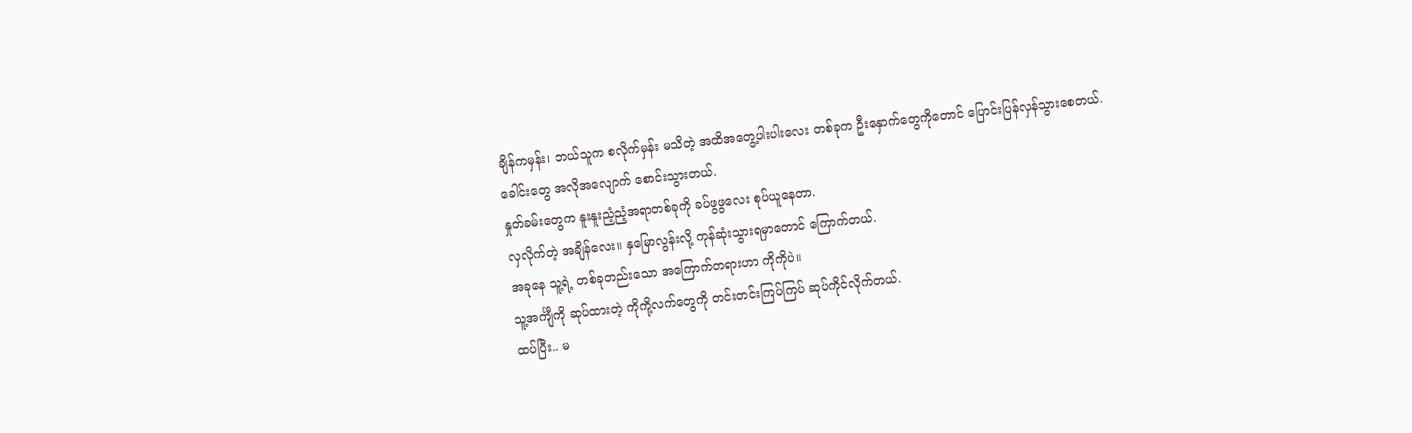ချိန်ကမှန်း၊ ဘယ်သူက စလိုက်မှန်း မသိတဲ့ အထိအတွေ့ပါးပါးလေး တစ်ခုက ဦးနှောက်တွေကိုတောင် ပြောင်းပြန်လှန်သွားစေတယ်.
ခေါင်းတွေ အလိုအလျောက် စောင်းသွားတယ်.
နှုတ်ခမ်းတွေက နူးနူးညံ့ညံ့အရာတစ်ခုကို ခပ်ဖွဖွလေး စုပ်ယူနေတာ.
လှလိုက်တဲ့ အချိန်လေး။ နှမြောလွန်းလို့ ကုန်ဆုံးသွားရမှာတောင် ကြောက်တယ်.
အခုနေ သူ့ရဲ့ တစ်ခုတည်းသော အကြောက်တရားဟာ ကိုကိုပဲ။
သူ့အင်္ကျီကို ဆုပ်ထားတဲ့ ကိုကို့လက်တွေကို တင်းတင်းကြပ်ကြပ် ဆုပ်ကိုင်လိုက်တယ်.
ထပ်ပြီး.. မ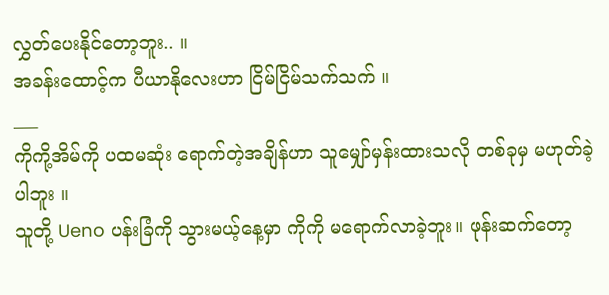လွှတ်ပေးနိုင်တော့ဘူး.. ။
အခန်းထောင့်က ပီယာနိုလေးဟာ ငြိမ်ငြိမ်သက်သက် ။
___
ကိုကို့အိမ်ကို ပထမဆုံး ရောက်တဲ့အချိန်ဟာ သူမျှော်မှန်းထားသလို တစ်ခုမှ မဟုတ်ခဲ့ပါဘူး ။
သူတို့ Ueno ပန်းခြံကို သွားမယ့်နေ့မှာ ကိုကို မရောက်လာခဲ့ဘူး။ ဖုန်းဆက်တော့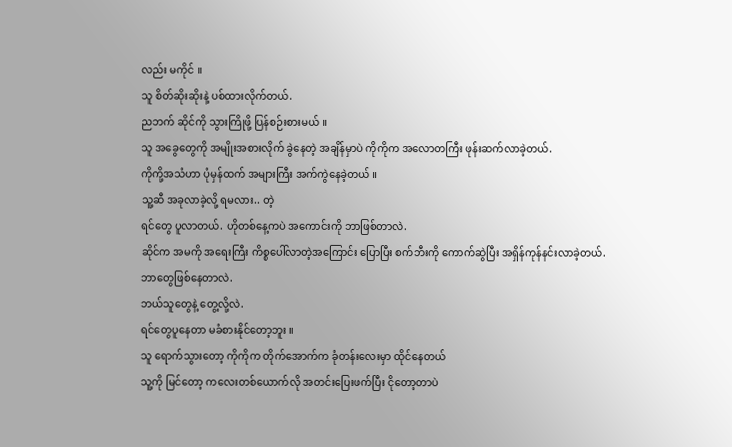လည်း မကိုင် ။
သူ စိတ်ဆိုးဆိုးနဲ့ ပစ်ထားလိုက်တယ်.
ညဘက် ဆိုင်ကို သွားကြိုဖို့ ပြန်စဉ်းစားမယ် ။
သူ အခွေတွေကို အမျိုးအစားလိုက် ခွဲနေတဲ့ အချိန်မှာပဲ ကိုကိုက အလောတကြီး ဖုန်းဆက်လာခဲ့တယ်.
ကိုကို့အသံဟာ ပုံမှန်ထက် အများကြီး အက်ကွဲနေခဲ့တယ် ။
သူ့ဆီ အခုလာခဲ့လို့ ရမလား.. တဲ့
ရင်တွေ ပူလာတယ်. ဟိုတစ်နေ့ကပဲ အကောင်းကို ဘာဖြစ်တာလဲ.
ဆိုင်က အမကို အရေးကြီး ကိစ္စပေါ်လာတဲ့အကြောင်း ပြောပြီး စက်ဘီးကို ကောက်ဆွဲပြီး အရှိန်ကုန်နင်းလာခဲ့တယ်.
ဘာတွေဖြစ်နေတာလဲ.
ဘယ်သူတွေနဲ့ တွေ့လို့လဲ.
ရင်တွေပူနေတာ မခံစားနိုင်တော့ဘူး ။
သူ ရောက်သွားတော့ ကိုကိုက တိုက်အောက်က ခုံတန်းလေးမှာ ထိုင်နေတယ်
သူ့ကို မြင်တော့ ကလေးတစ်ယောက်လို အတင်းပြေးဖက်ပြီး ငိုတော့တာပဲ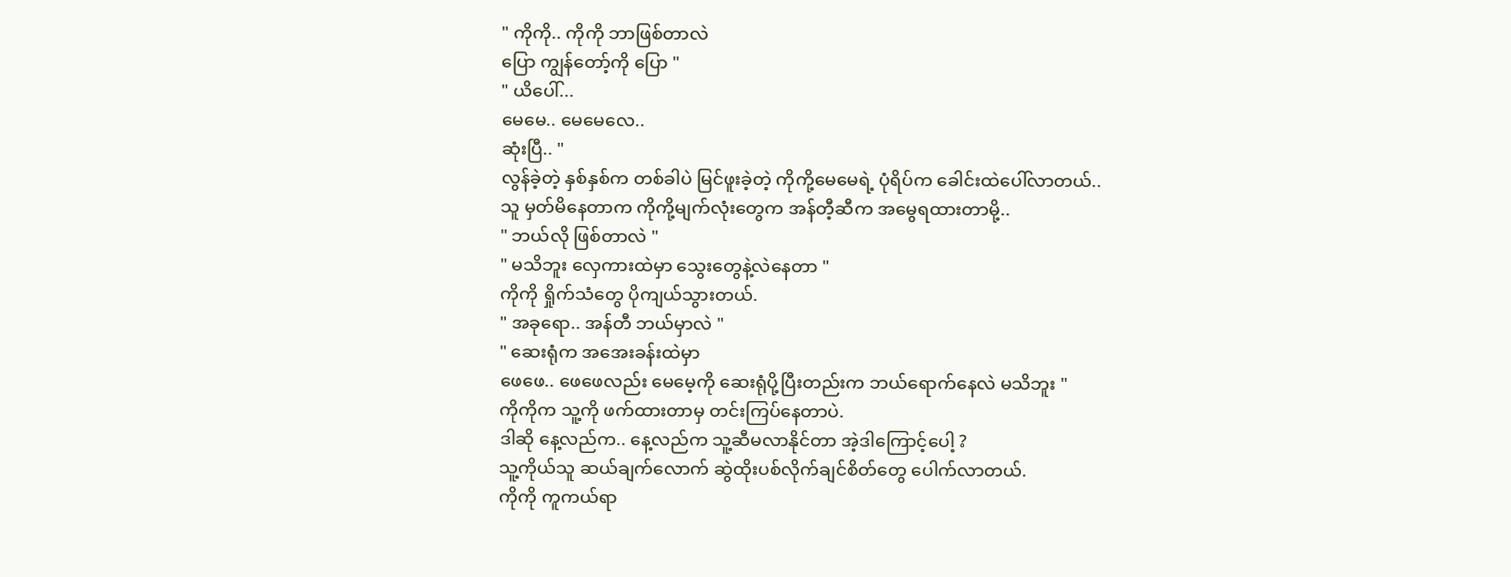" ကိုကို.. ကိုကို ဘာဖြစ်တာလဲ
ပြော ကျွန်တော့်ကို ပြော "
" ယိပေါ်...
မေမေ.. မေမေလေ..
ဆုံးပြီ.. "
လွန်ခဲ့တဲ့ နှစ်နှစ်က တစ်ခါပဲ မြင်ဖူးခဲ့တဲ့ ကိုကို့မေမေရဲ့ ပုံရိပ်က ခေါင်းထဲပေါ်လာတယ်..
သူ မှတ်မိနေတာက ကိုကို့မျက်လုံးတွေက အန်တီ့ဆီက အမွေရထားတာမို့..
" ဘယ်လို ဖြစ်တာလဲ "
" မသိဘူး လှေကားထဲမှာ သွေးတွေနဲ့လဲနေတာ "
ကိုကို ရှိုက်သံတွေ ပိုကျယ်သွားတယ်.
" အခုရော.. အန်တီ ဘယ်မှာလဲ "
" ဆေးရုံက အအေးခန်းထဲမှာ
ဖေဖေ.. ဖေဖေလည်း မေမေ့ကို ဆေးရုံပို့ပြီးတည်းက ဘယ်ရောက်နေလဲ မသိဘူး "
ကိုကိုက သူ့ကို ဖက်ထားတာမှ တင်းကြပ်နေတာပဲ.
ဒါဆို နေ့လည်က.. နေ့လည်က သူ့ဆီမလာနိုင်တာ အဲ့ဒါကြောင့်ပေါ့ ?
သူ့ကိုယ်သူ ဆယ်ချက်လောက် ဆွဲထိုးပစ်လိုက်ချင်စိတ်တွေ ပေါက်လာတယ်.
ကိုကို ကူကယ်ရာ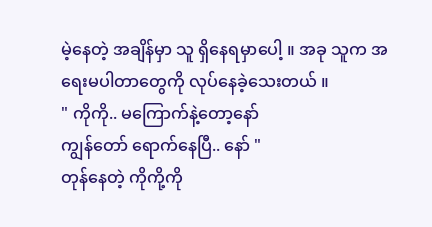မဲ့နေတဲ့ အချိန်မှာ သူ ရှိနေရမှာပေါ့ ။ အခု သူက အရေးမပါတာတွေကို လုပ်နေခဲ့သေးတယ် ။
" ကိုကို.. မကြောက်နဲ့တော့နော်
ကျွန်တော် ရောက်နေပြီ.. နော် "
တုန်နေတဲ့ ကိုကို့ကို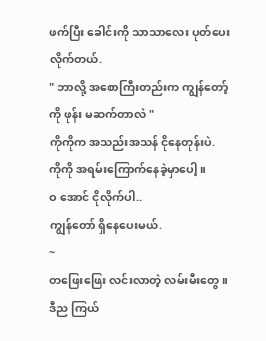ဖက်ပြီး ခေါင်းကို သာသာလေး ပုတ်ပေးလိုက်တယ်.
" ဘာလို့ အစောကြီးတည်းက ကျွန်တော့်ကို ဖုန်း မဆက်တာလဲ "
ကိုကိုက အသည်းအသန် ငိုနေတုန်းပဲ.
ကိုကို အရမ်းကြောက်နေခဲ့မှာပေါ့ ။
ဝ အောင် ငိုလိုက်ပါ..
ကျွန်တော် ရှိနေပေးမယ်.
~
တဖြေးဖြေး လင်းလာတဲ့ လမ်းမီးတွေ ။
ဒီည ကြယ်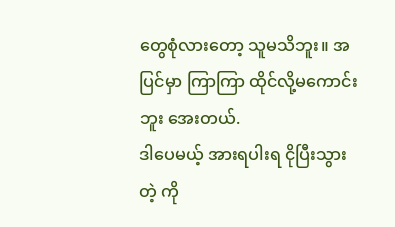တွေစုံလားတော့ သူမသိဘူး။ အပြင်မှာ ကြာကြာ ထိုင်လို့မကောင်းဘူး အေးတယ်.
ဒါပေမယ့် အားရပါးရ ငိုပြီးသွားတဲ့ ကို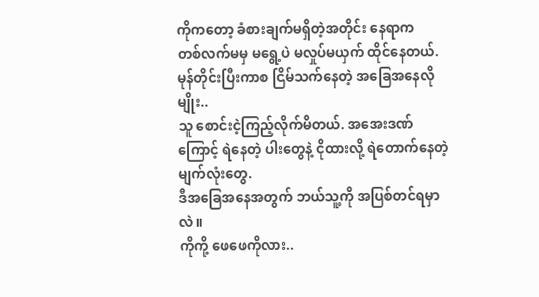ကိုကတော့ ခံစားချက်မရှိတဲ့အတိုင်း နေရာက
တစ်လက်မမှ မရွေ့ပဲ မလှုပ်မယှက် ထိုင်နေတယ်.
မုန်တိုင်းပြီးကာစ ငြိမ်သက်နေတဲ့ အခြေအနေလိုမျိုး..
သူ စောင်းငဲ့ကြည့်လိုက်မိတယ်. အအေးဒဏ်ကြောင့် ရဲနေတဲ့ ပါးတွေနဲ့ ငိုထားလို့ ရဲတောက်နေတဲ့ မျက်လုံးတွေ.
ဒီအခြေအနေအတွက် ဘယ်သူ့ကို အပြစ်တင်ရမှာလဲ။
ကိုကို့ ဖေဖေကိုလား..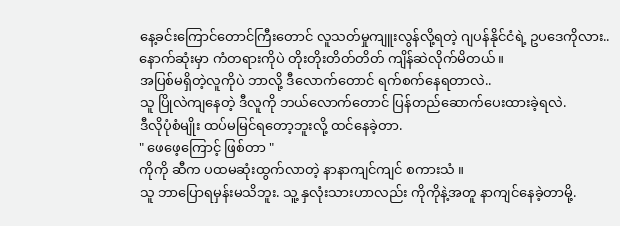နေ့ခင်းကြောင်တောင်ကြီးတောင် လူသတ်မှုကျူးလွန်လို့ရတဲ့ ဂျပန်နိုင်ငံရဲ့ ဥပဒေကိုလား..
နောက်ဆုံးမှာ ကံတရားကိုပဲ တိုးတိုးတိတ်တိတ် ကျိန်ဆဲလိုက်မိတယ်။
အပြစ်မရှိတဲ့လူကိုပဲ ဘာလို့ ဒီလောက်တောင် ရက်စက်နေရတာလဲ..
သူ ပြိုလဲကျနေတဲ့ ဒီလူကို ဘယ်လောက်တောင် ပြန်တည်ဆောက်ပေးထားခဲ့ရလဲ.
ဒီလိုပုံစံမျိုး ထပ်မမြင်ရတော့ဘူးလို့ ထင်နေခဲ့တာ.
" ဖေဖေ့ကြောင့် ဖြစ်တာ "
ကိုကို ဆီက ပထမဆုံးထွက်လာတဲ့ နာနာကျင်ကျင် စကားသံ ။
သူ ဘာပြောရမှန်းမသိဘူး. သူ့ နှလုံးသားဟာလည်း ကိုကိုနဲ့အတူ နာကျင်နေခဲ့တာမို့.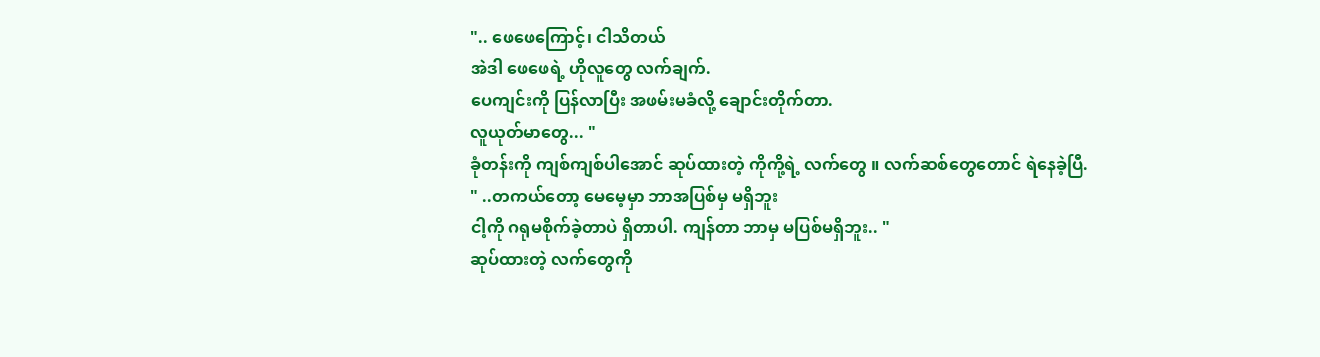".. ဖေဖေကြောင့်၊ ငါသိတယ်
အဲဒါ ဖေဖေရဲ့ ဟိုလူတွေ လက်ချက်.
ပေကျင်းကို ပြန်လာပြီး အဖမ်းမခံလို့ ချောင်းတိုက်တာ.
လူယုတ်မာတွေ... "
ခုံတန်းကို ကျစ်ကျစ်ပါအောင် ဆုပ်ထားတဲ့ ကိုကို့ရဲ့ လက်တွေ ။ လက်ဆစ်တွေတောင် ရဲနေခဲ့ပြီ.
" ..တကယ်တော့ မေမေ့မှာ ဘာအပြစ်မှ မရှိဘူး
ငါ့ကို ဂရုမစိုက်ခဲ့တာပဲ ရှိတာပါ. ကျန်တာ ဘာမှ မပြစ်မရှိဘူး.. "
ဆုပ်ထားတဲ့ လက်တွေကို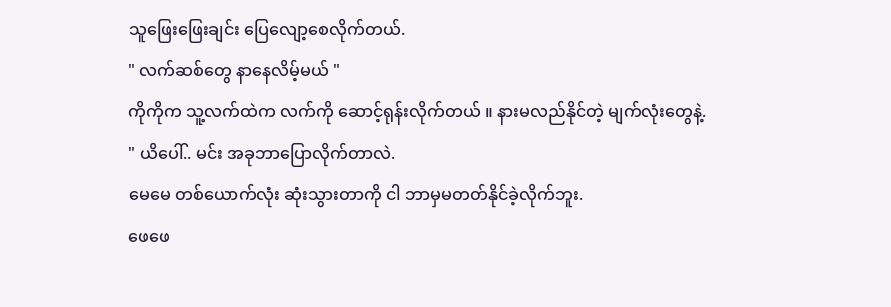သူဖြေးဖြေးချင်း ပြေလျော့စေလိုက်တယ်.
" လက်ဆစ်တွေ နာနေလိမ့်မယ် "
ကိုကိုက သူ့လက်ထဲက လက်ကို ဆောင့်ရုန်းလိုက်တယ် ။ နားမလည်နိုင်တဲ့ မျက်လုံးတွေနဲ့.
" ယိပေါ်.. မင်း အခုဘာပြောလိုက်တာလဲ.
မေမေ တစ်ယောက်လုံး ဆုံးသွားတာကို ငါ ဘာမှမတတ်နိုင်ခဲ့လိုက်ဘူး.
ဖေဖေ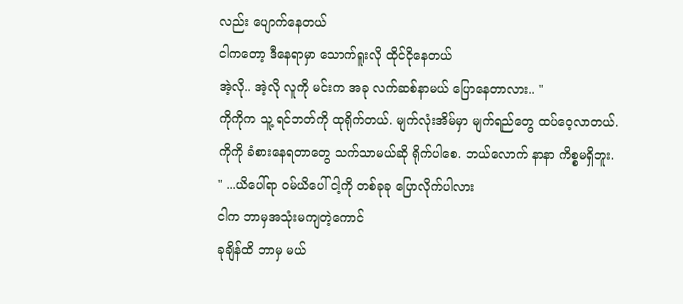လည်း ပျောက်နေတယ်
ငါကတော့ ဒီနေရာမှာ သောက်ရူးလို ထိုင်ငိုနေတယ်
အဲ့လို.. အဲ့လို လူကို မင်းက အခု လက်ဆစ်နာမယ် ပြောနေတာလား.. "
ကိုကိုက သူ့ ရင်ဘတ်ကို ထုရိုက်တယ်. မျက်လုံးအိမ်မှာ မျက်ရည်တွေ ထပ်ဝေ့လာတယ်.
ကိုကို ခံစားနေရတာတွေ သက်သာမယ်ဆို ရိုက်ပါစေ. ဘယ်လောက် နာနာ ကိစ္စမရှိဘူး.
" ...ယိပေါ်ရာ ဝမ်ယိပေါ် ငါ့ကို တစ်ခုခု ပြောလိုက်ပါလား
ငါက ဘာမှအသုံးမကျတဲ့ကောင်
ခုချိန်ထိ ဘာမှ မယ်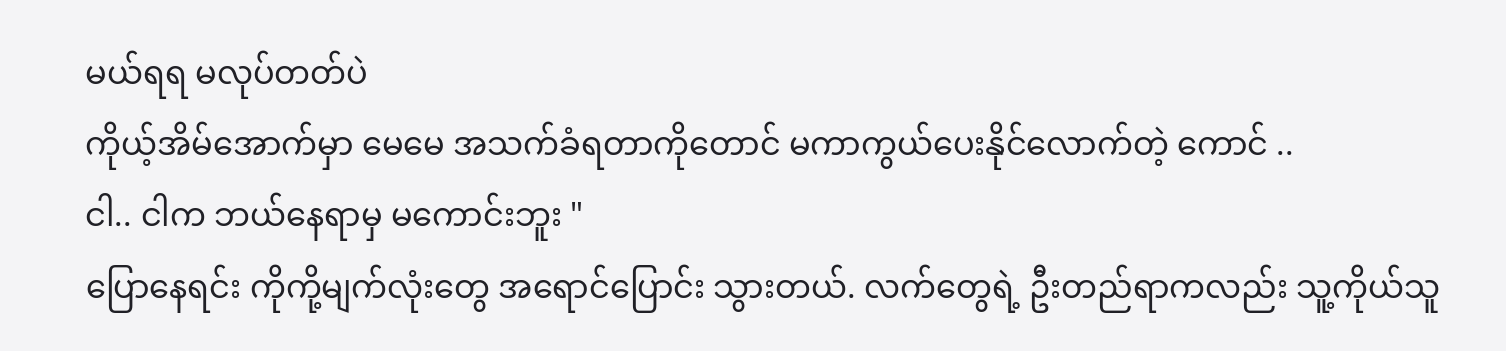မယ်ရရ မလုပ်တတ်ပဲ
ကိုယ့်အိမ်အောက်မှာ မေမေ အသက်ခံရတာကိုတောင် မကာကွယ်ပေးနိုင်လောက်တဲ့ ကောင် ..
ငါ.. ငါက ဘယ်နေရာမှ မကောင်းဘူး "
ပြောနေရင်း ကိုကို့မျက်လုံးတွေ အရောင်ပြောင်း သွားတယ်. လက်တွေရဲ့ ဦးတည်ရာကလည်း သူ့ကိုယ်သူ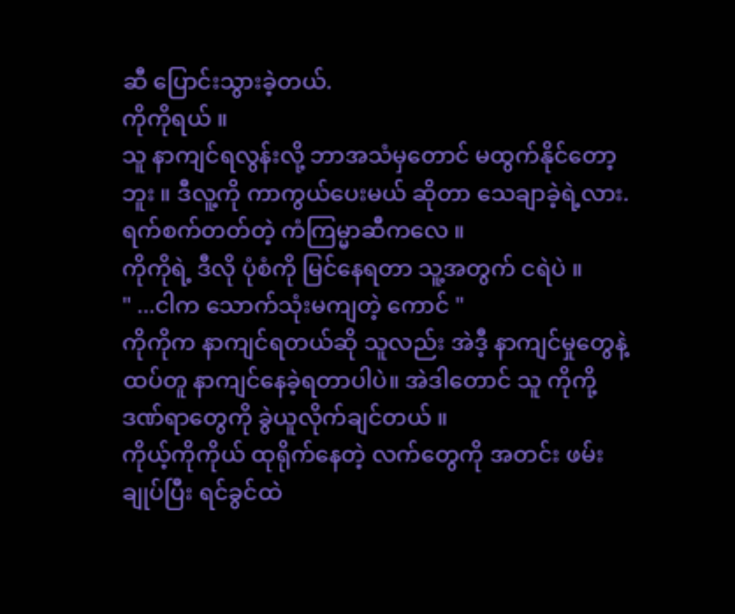ဆီ ပြောင်းသွားခဲ့တယ်.
ကိုကိုရယ် ။
သူ နာကျင်ရလွန်းလို့ ဘာအသံမှတောင် မထွက်နိုင်တော့ဘူး ။ ဒီလူ့ကို ကာကွယ်ပေးမယ် ဆိုတာ သေချာခဲ့ရဲ့လား. ရက်စက်တတ်တဲ့ ကံကြမ္မာဆီကလေ ။
ကိုကိုရဲ့ ဒီလို ပုံစံကို မြင်နေရတာ သူ့အတွက် ငရဲပဲ ။
" ...ငါက သောက်သုံးမကျတဲ့ ကောင် "
ကိုကိုက နာကျင်ရတယ်ဆို သူလည်း အဲဒီ့ နာကျင်မှုတွေနဲ့ ထပ်တူ နာကျင်နေခဲ့ရတာပါပဲ။ အဲဒါတောင် သူ ကိုကို့ ဒဏ်ရာတွေကို ခွဲယူလိုက်ချင်တယ် ။
ကိုယ့်ကိုကိုယ် ထုရိုက်နေတဲ့ လက်တွေကို အတင်း ဖမ်းချုပ်ပြီး ရင်ခွင်ထဲ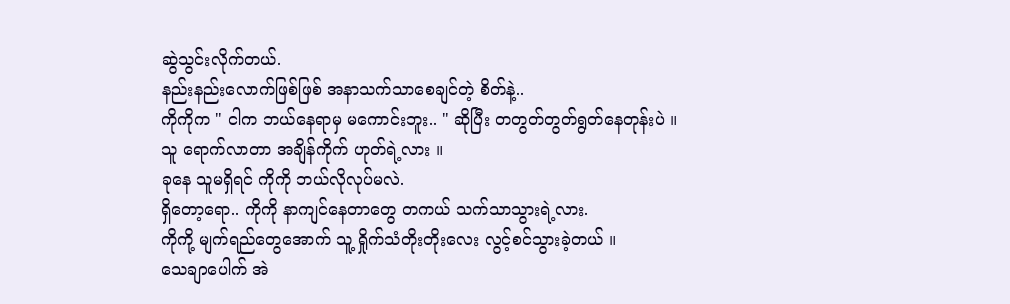ဆွဲသွင်းလိုက်တယ်.
နည်းနည်းလောက်ဖြစ်ဖြစ် အနာသက်သာစေချင်တဲ့ စိတ်နဲ့..
ကိုကိုက " ငါက ဘယ်နေရာမှ မကောင်းဘူး.. " ဆိုပြီး တတွတ်တွတ်ရွတ်နေတုန်းပဲ ။
သူ ရောက်လာတာ အချိန်ကိုက် ဟုတ်ရဲ့လား ။
ခုနေ သူမရှိရင် ကိုကို ဘယ်လိုလုပ်မလဲ.
ရှိတော့ရော.. ကိုကို နာကျင်နေတာတွေ တကယ် သက်သာသွားရဲ့လား.
ကိုကို့ မျက်ရည်တွေအောက် သူ့ ရှိုက်သံတိုးတိုးလေး လွင့်စင်သွားခဲ့တယ် ။
သေချာပေါက် အဲ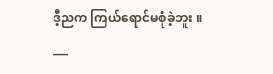ဒီ့ညက ကြယ်ရောင်မစုံခဲ့ဘူး ။
___